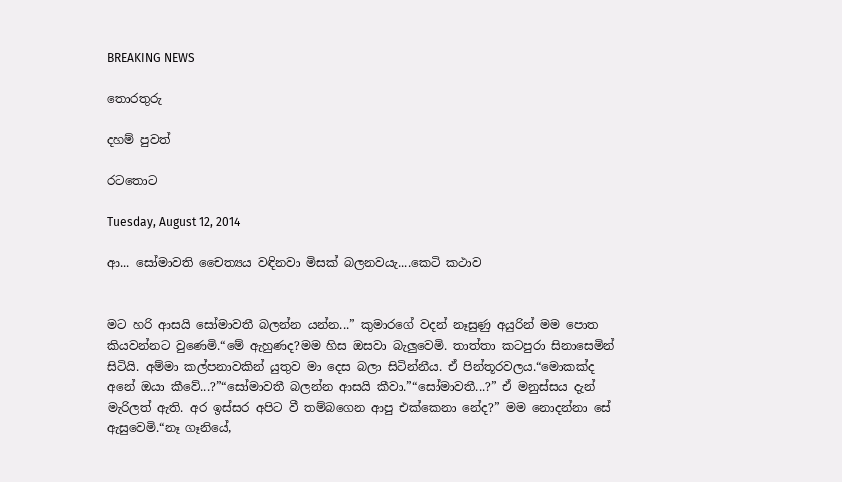BREAKING NEWS

තොරතුරු

දහම් පුවත්

රටතොට

Tuesday, August 12, 2014

ආ... සෝමාවති චෛත්‍යය වඳිනවා මිසක් බලනවයැ....කෙටි කථාව


මට හරි ආසයි සෝමාවතී බලන්න යන්න...” කුමාරගේ වදන් නෑසුණු අයුරින් මම පොත කියවන්නට වුණෙමි.“මේ ඇහුණද?මම හිස ඔසවා බැලුවෙමි. තාත්තා කටපුරා සිනාසෙමින් සිටියි. අම්මා කල්පනාවකින් යුතුව මා දෙස බලා සිටින්නීය. ඒ පින්තූරවලය.“මොකක්ද අනේ ඔයා කීවේ...?”“සෝමාවතී බලන්න ආසයි කීවා.”“සෝමාවතී...?” ඒ මනුස්සය දැන් මැරිලත් ඇති. අර ඉස්සර අපිට වී තම්බගෙන ආපු එක්කෙනා නේද?” මම නොදන්නා සේ ඇසුවෙමි.“නෑ ගෑනියේ,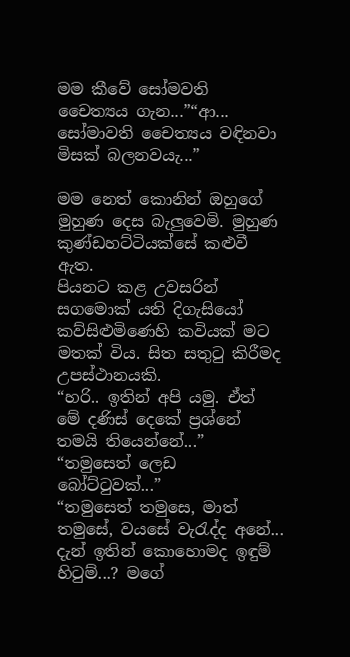මම කීවේ සෝමවති චෛත්‍යය ගැන...”“ආ... සෝමාවති චෛත්‍යය වඳිනවා මිසක් බලනවයැ...”

මම නෙත් කොනින් ඔහුගේ මුහුණ දෙස බැලුවෙමි. මුහුණ කුණ්ඩහට්ටියක්සේ කළුවී ඇත.
පියනට කළ උවසරින්
සගමොක් යති දිගැසියෝ
කව්සිළුමිණෙහි කවියක් මට මතක් විය. සිත සතුටු කිරීමද උපස්ථානයකි.
“හරි.. ඉතින් අපි යමු. ඒත් මේ දණිස් දෙකේ ප්‍රශ්නේ තමයි තියෙන්නේ...”
“තමුසෙත් ලෙඩ බෝට්ටුවක්...”
“තමුසෙත් තමුසෙ, මාත් තමුසේ, වයසේ වැරැද්ද අනේ... දැන් ඉතින් කොහොමද ඉඳුම් හිටුම්...? මගේ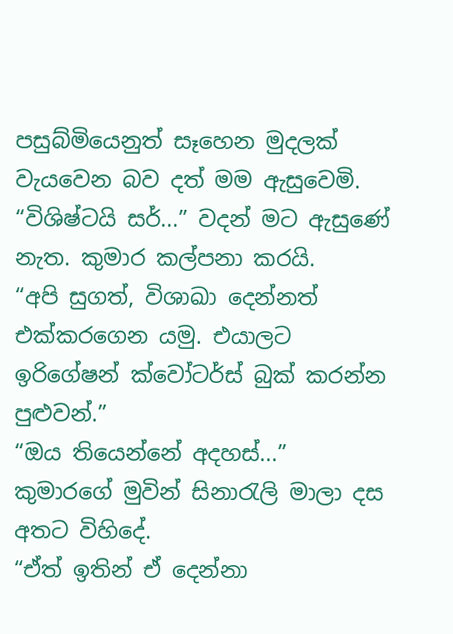පසුබ්මියෙනුත් සෑහෙන මුදලක් වැයවෙන බව දත් මම ඇසුවෙමි.
“විශිෂ්ටයි සර්...” වදන් මට ඇසුණේ නැත. කුමාර කල්පනා කරයි.
“අපි සුගත්, විශාඛා දෙන්නත් එක්කරගෙන යමු. එයාලට ඉරිගේෂන් ක්වෝටර්ස් බුක් කරන්න පුළුවන්.”
“ඔය තියෙන්නේ අදහස්...” කුමාරගේ මුවින් සිනාරැලි මාලා දස අතට විහිදේ.
“ඒත් ඉතින් ඒ දෙන්නා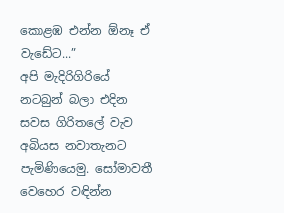කොළඹ එන්න ඕනෑ ඒ වැඩේට...”
අපි මැදිරිගිරියේ නටබුන් බලා එදින සවස ගිරිතලේ වැව අබියස නවාතැනට පැමිණියෙමු. සෝමාවතී වෙහෙර වඳින්න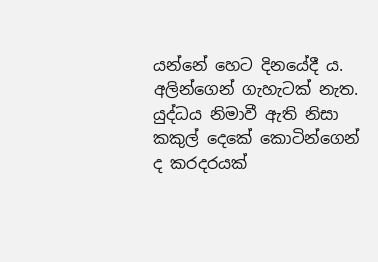යන්නේ හෙට දිනයේදී ය. අලින්ගෙන් ගැහැටක් නැත. යුද්ධය නිමාවී ඇති නිසා කකුල් දෙකේ කොටින්ගෙන් ද කරදරයක්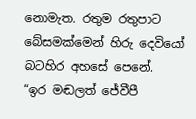නොමැත. රතුම රතුපාට බේසමක්මෙන් හිරු දෙවියෝ බටහිර අහසේ පෙනේ.
“ඉර මඬලත් ජේවීපී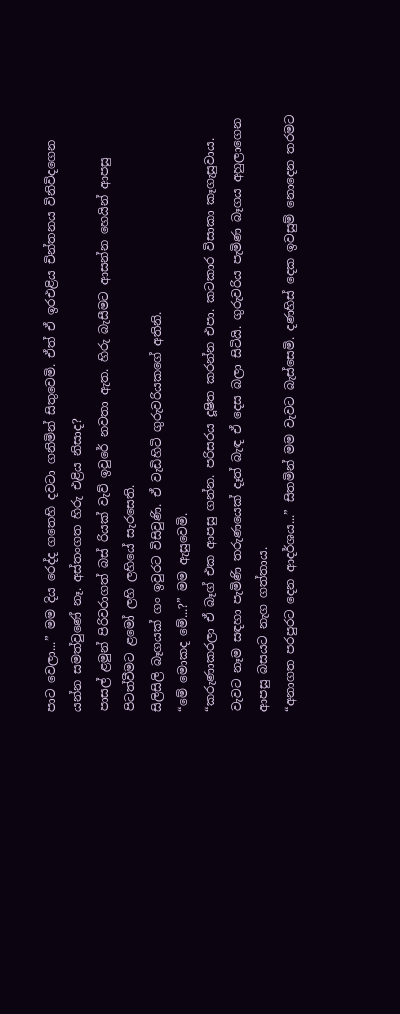පාට වෙලා...” මම දිය රෙද්ද ගතෙහි දවටා ගනිමින් සිතුවෙමි. ඒත් ඒ ඉරඑළිය චින්තනය විනිවිදගෙන යන්න සමත්වුණේ නෑ. අස්තංගත හිරු එළිය නිසාද?
පාසල් ළමුන් පිරිවරාගත් බස් රියක් වැව් ඉවුරේ නවතා ඇත. හිරු බැසීමට ආසන්න හෙයින් ආපසු පිටත්වීමට ළමෝ ලහි ලහියේ සැරසෙති.
සිලිසිලි බෑගයක් ගං ඉවුරට විසිවුණි. ඒ වැඩිහිටි ගුරුවරියකගේ අතිනි.
“මේ මොකද මේ...?” මම ඇසුවෙමි.
“කරුණාකරලා ඒ බෑග් එක ආපසු ගන්න. පරිසරය දූෂිත කරන්න එපා. කටකාර විසාකා කෑගැසුවාය.
වැවට නෑම සඳහා පැමිණි තරුණයෙක් දෑත් බැඳ ඒ දෙස බලා සිටියි. ගුරුවරිය පැමිණ බෑගය අහුලාගෙන ආපසු බසයට නැග ගත්තාය.
“අනාගත පරපුරට දෙන ආදර්ශය...” සිතමින් මම වැවට බැස්සෙමි. දණහිස් දෙක ඉවසුම් නොදෙන තරමට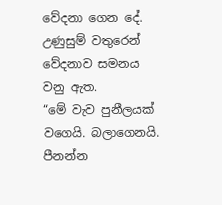වේදනා ගෙන දේ.
උණුසුම් වතුරෙන් වේදනාව සමනය වනු ඇත.
“මේ වැව පුනීලයක් වගෙයි. බලාගෙනයි. පීනන්න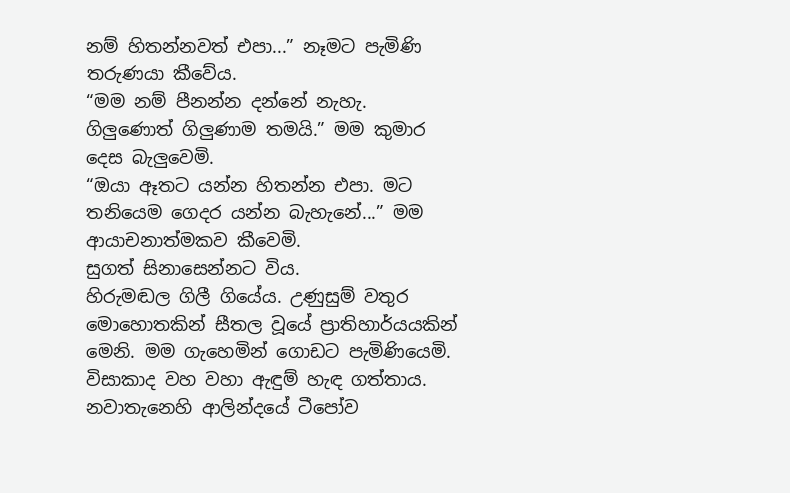නම් හිතන්නවත් එපා...” නෑමට පැමිණි තරුණයා කීවේය.
“මම නම් පීනන්න දන්නේ නැහැ. ගිලුණොත් ගිලුණාම තමයි.” මම කුමාර දෙස බැලුවෙමි.
“ඔයා ඈතට යන්න හිතන්න එපා. මට තනියෙම ගෙදර යන්න බැහැනේ...” මම ආයාචනාත්මකව කීවෙමි.
සුගත් සිනාසෙන්නට විය.
හිරුමඬල ගිලී ගියේය. උණුසුම් වතුර මොහොතකින් සීතල වූයේ ප්‍රාතිහාර්යයකින් මෙනි. මම ගැහෙමින් ගොඩට පැමිණියෙමි. විසාකාද වහ වහා ඇඳුම් හැඳ ගත්තාය.
නවාතැනෙහි ආලින්දයේ ටීපෝව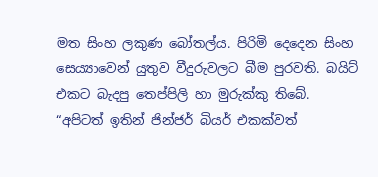මත සිංහ ලකුණ බෝතල්ය. පිරිමි දෙදෙන සිංහ සෙය්‍යාවෙන් යුතුව වීදුරුවලට බීම පුරවති. බයිට් එකට බැදපු තෙප්පිලි හා මුරුක්කු තිබේ.
“අපිටත් ඉතින් ජින්ජර් බියර් එකක්වත්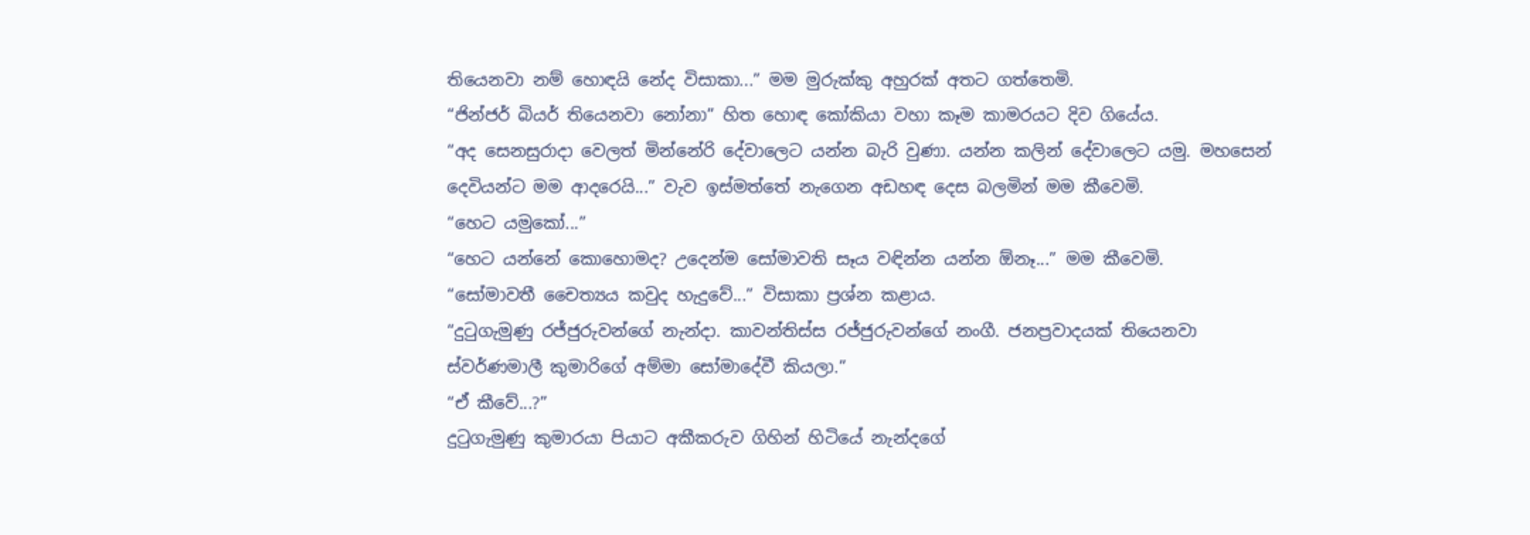තියෙනවා නම් හොඳයි නේද විසාකා...” මම මුරුක්කු අහුරක් අතට ගත්තෙමි.
“ජින්ජර් බියර් තියෙනවා නෝනා” හිත හොඳ කෝකියා වහා කෑම කාමරයට දිව ගියේය.
“අද සෙනසුරාදා වෙලත් මින්නේරි දේවාලෙට යන්න බැරි වුණා. යන්න කලින් දේවාලෙට යමු. මහසෙන් දෙවියන්ට මම ආදරෙයි...” වැව ඉස්මත්තේ නැගෙන අඩහඳ දෙස බලමින් මම කීවෙමි.
“හෙට යමුකෝ...”
“හෙට යන්නේ කොහොමද? උදෙන්ම සෝමාවති සෑය වඳින්න යන්න ඕනෑ...” මම කීවෙමි.
“සෝමාවතී චෛත්‍යය කවුද හැදුවේ...” විසාකා ප්‍රශ්න කළාය.
“දුටුගැමුණු රජ්ජුරුවන්ගේ නැන්දා. කාවන්තිස්ස රජ්ජුරුවන්ගේ නංගී. ජනප්‍රවාදයක් තියෙනවා ස්වර්ණමාලී කුමාරිගේ අම්මා සෝමාදේවී කියලා.”
“ඒ කීවේ...?”
දුටුගැමුණු කුමාරයා පියාට අකීකරුව ගිහින් හිටියේ නැන්දගේ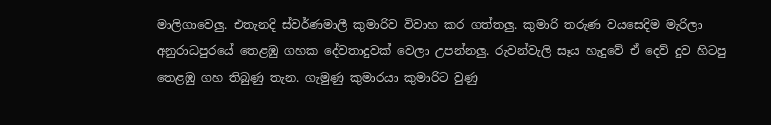මාලිගාවෙලු. එතැනදි ස්වර්ණමාලී කුමාරිව විවාහ කර ගත්තලු. කුමාරි තරුණ වයසෙදිම මැරිලා අනුරාධපුරයේ තෙළඹු ගහක දේවතාදුවක් වෙලා උපන්නලු. රුවන්වැලි සෑය හැදුවේ ඒ දෙව් දුව හිටපු තෙළඹු ගහ තිබුණු තැන. ගැමුණු කුමාරයා කුමාරිට වුණු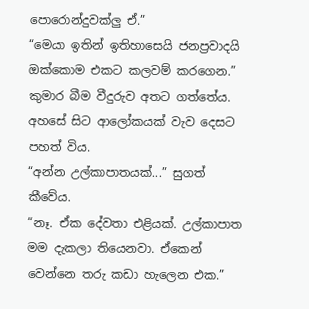පොරොන්දුවක්ලු ඒ.”
“මෙයා ඉතින් ඉතිහාසෙයි ජනප්‍රවාදයි ඔක්කොම එකට කලවම් කරගෙන.” කුමාර බීම වීදුරුව අතට ගත්තේය.
අහසේ සිට ආලෝකයක් වැව දෙසට පහත් විය.
“අන්න උල්කාපාතයක්...” සුගත් කීවේය.
“නෑ. ඒක දේවතා එළියක්. උල්කාපාත මම දැකලා තියෙනවා. ඒකෙන් වෙන්නෙ තරු කඩා හැලෙන එක.”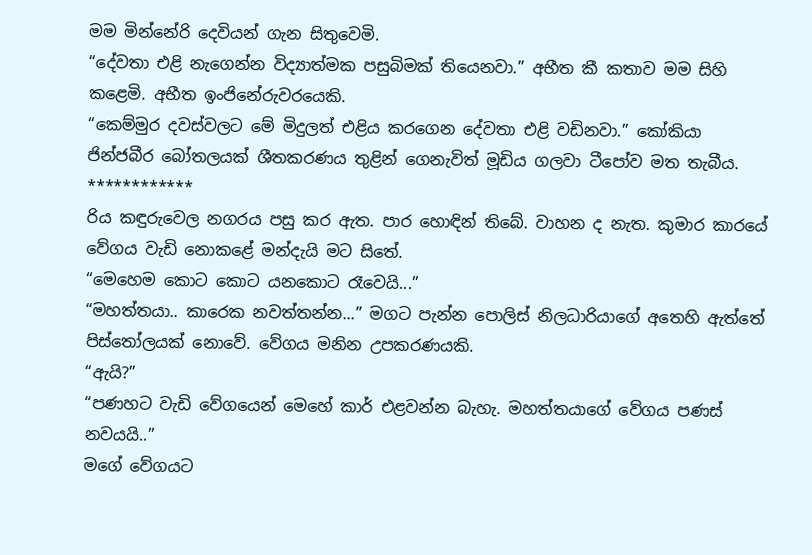මම මින්නේරි දෙවියන් ගැන සිතුවෙමි.
“දේවතා එළි නැගෙන්න විද්‍යාත්මක පසුබිමක් තියෙනවා.” අභීත කී කතාව මම සිහි කළෙමි. අභීත ඉංජිනේරු‍වරයෙකි.
“කෙම්මුර දවස්වලට මේ මිදුලත් එළිය කරගෙන දේවතා එළි වඩිනවා.” කෝකියා ජින්ජබීර බෝතලයක් ශීතකරණය තුළින් ගෙනැවිත් මූඩිය ගලවා ටීපෝව මත තැබීය.
************
රිය කඳුරුවෙල නගරය පසු කර ඇත. පාර හොඳින් තිබේ. වාහන ද නැත. කුමාර කාරයේ වේගය වැඩි නොකළේ මන්දැයි මට සිතේ.
“මෙහෙම කොට කොට යනකොට රෑවෙයි...”
“මහත්තයා.. කාරෙක නවත්තන්න...” මගට පැන්න පොලිස් නිලධාරියාගේ අතෙහි ඇත්තේ පිස්තෝලයක් නොවේ. වේගය මනින උපකරණයකි.
“ඇයි?”
“පණහට වැඩි වේගයෙන් මෙහේ කාර් එළවන්න බැහැ. මහත්තයාගේ වේගය පණස් නවයයි..”
මගේ වේගයට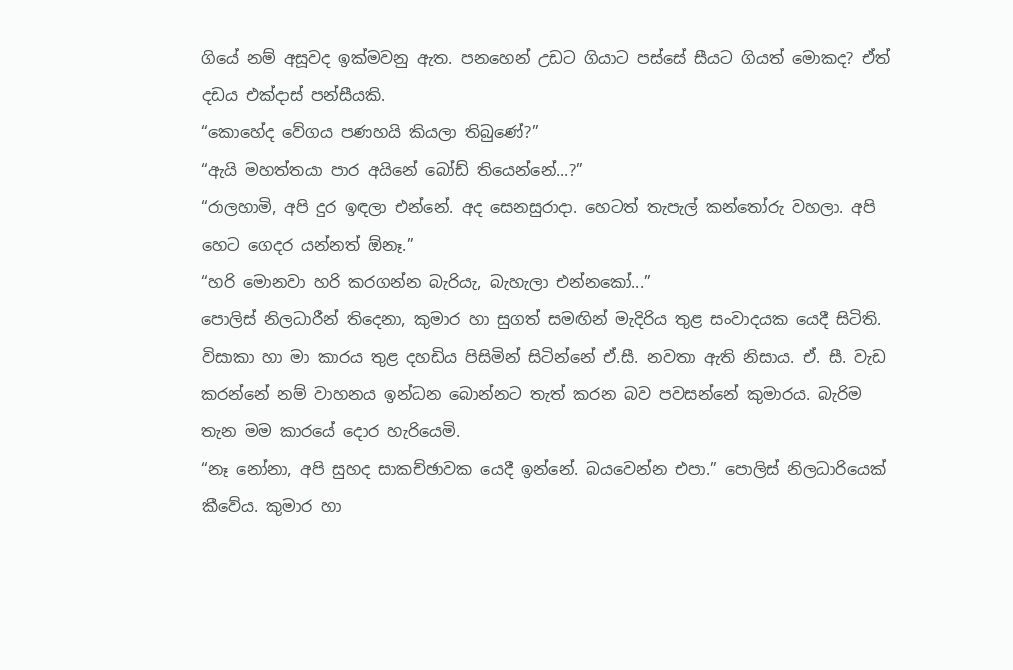ගියේ නම් අසූවද ඉක්මවනු ඇත. පනහෙන් උඩට ගියාට පස්සේ සීයට ගියත් මොකද? ඒත් දඩය එක්දාස් පන්සීයකි.
“කොහේද වේගය පණහයි කියලා තිබුණේ?”
“ඇයි මහත්තයා පාර අයිනේ බෝඩ් තියෙන්නේ...?”
“රාලහාමි, අපි දුර ඉඳලා එන්නේ. අද සෙනසුරාදා. හෙටත් තැපැල් කන්තෝරු වහලා. අපි හෙට ගෙදර යන්නත් ඕනෑ.”
“හරි මොනවා හරි කරගන්න බැරියැ, බැහැලා එන්නකෝ...”
පොලිස් නිලධාරීන් තිදෙනා, කුමාර හා සුගත් සමඟින් මැදිරිය තුළ සංවාදයක යෙදී සිටිති. විසාකා හා මා කාරය තුළ දහඩිය පිසිමින් සිටින්නේ ඒ.සී. නවතා ඇති නිසාය. ඒ. සී. වැඩ කරන්නේ නම් වාහනය ඉන්ධන බොන්නට තැත් කරන බව පවසන්නේ කුමාරය. බැරිම තැන මම කාරයේ දොර හැරියෙමි.
“නෑ නෝනා, අපි සුහද සාකච්ඡාවක යෙදී ඉන්නේ. බයවෙන්න එපා.” පොලිස් නිලධාරියෙක් කීවේය. කුමාර හා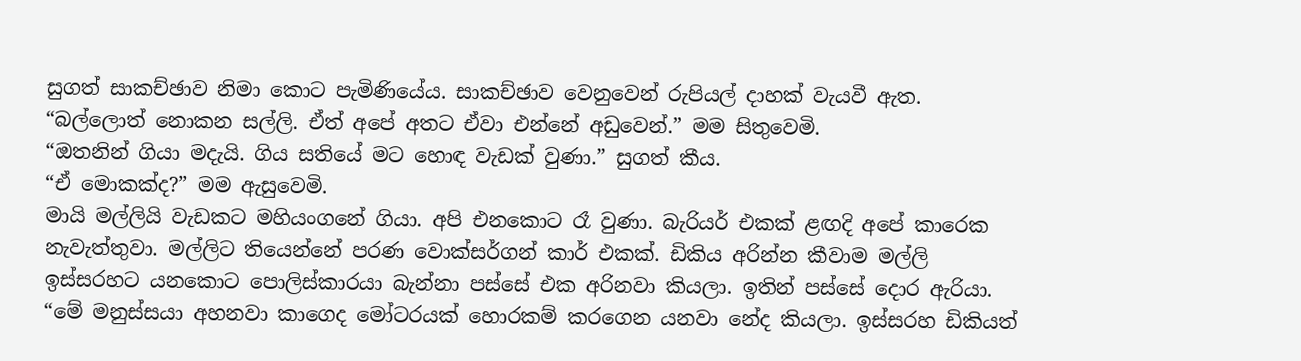සුගත් සාකච්ඡාව නිමා කොට පැමිණියේය. සාකච්ඡාව වෙනුවෙන් රුපියල් දාහක් වැයවී ඇත.
“බල්ලොත් නොකන සල්ලි. ඒත් අපේ අතට ඒවා එන්නේ අඩුවෙන්.” මම සිතුවෙමි.
“ඔතනින් ගියා මදැයි. ගිය සතියේ මට හොඳ වැඩක් වුණා.” සුගත් කීය.
“ඒ මොකක්ද?” මම ඇසුවෙමි.
මායි මල්ලියි වැඩකට මහියංගනේ ගියා. අපි එනකොට රෑ වුණා. බැරියර් එකක් ළඟදි අපේ කාරෙක නැවැත්තුවා. මල්ලිට තියෙන්නේ පරණ වොක්සර්ගන් කාර් එකක්. ඩිකිය අරින්න කීවාම මල්ලි ඉස්සරහට යනකොට පොලිස්කාරයා බැන්නා පස්සේ එක අරිනවා කියලා. ඉතින් පස්සේ දොර ඇරියා.
“මේ මනුස්සයා අහනවා කාගෙද මෝටරයක් හොරකම් කරගෙන යනවා නේද කියලා. ඉස්සරහ ඩිකියත්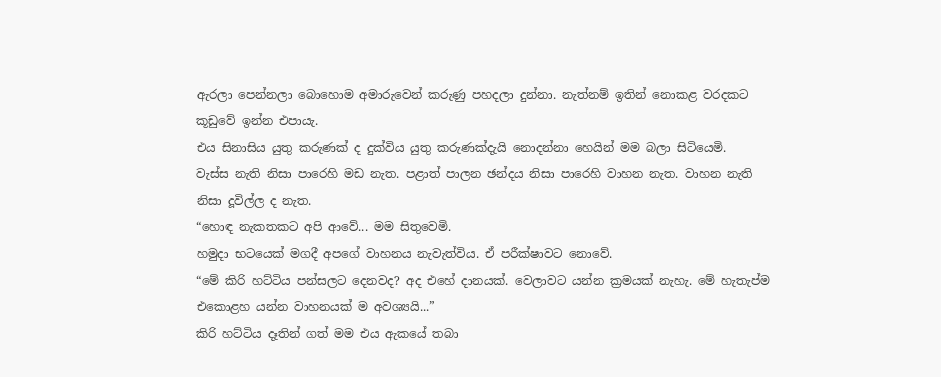ඇරලා පෙන්නලා බොහොම අමාරුවෙන් කරුණු පහදලා දුන්නා. නැත්නම් ඉතින් නොකළ වරදකට කූඩුවේ ඉන්න එපායැ.
එය සිනාසිය යුතු කරුණක් ද දුක්විය යුතු කරුණක්දැයි නොදන්නා හෙයින් මම බලා සිටියෙමි.
වැස්ස නැති නිසා පාරෙහි මඩ නැත. පළාත් පාලන ඡන්දය නිසා පාරෙහි වාහන නැත. වාහන නැති නිසා දූවිල්ල ද නැත.
“හොඳ නැකතකට අපි ආවේ... මම සිතුවෙමි.
හමුදා භටයෙක් මගදී අපගේ වාහනය නැවැත්විය. ඒ පරීක්ෂාවට නොවේ.
“මේ කිරි හට්ටිය පන්සලට දෙනවද? අද එහේ දානයක්. වෙලාවට යන්න ක්‍රමයක් නැහැ. මේ හැතැප්ම එකොළහ යන්න වාහනයක් ම අවශ්‍යයි...”
කිරි හට්ටිය දෑතින් ගත් මම එය ඇකයේ තබා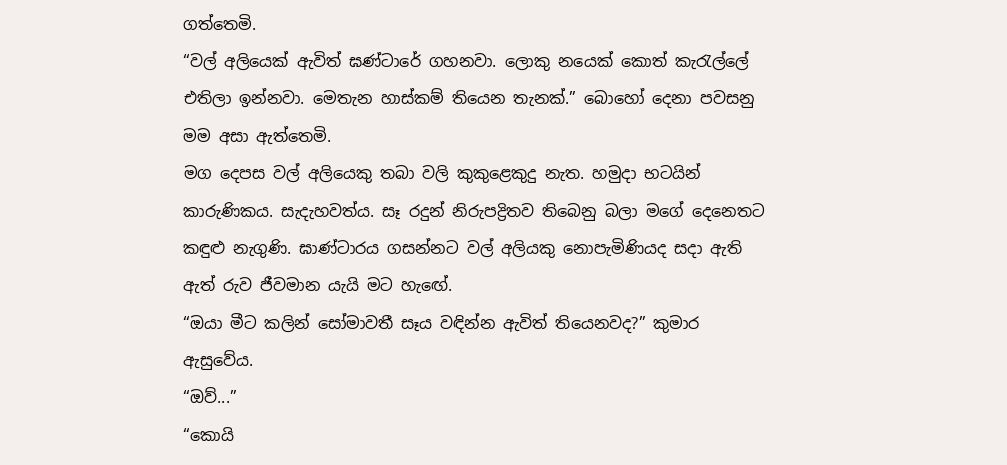ගත්තෙමි.
“වල් අලියෙක් ඇවිත් ඝණ්ටාරේ ගහනවා. ලොකු නයෙක් කොත් කැරැල්ලේ එතිලා ඉන්නවා. මෙතැන හාස්කම් තියෙන තැනක්.” බොහෝ දෙනා පවසනු මම අසා ඇත්තෙමි.
මග දෙපස වල් අලියෙකු තබා වලි කුකුළෙකුදු නැත. හමුදා භටයින් කාරුණිකය. සැදැහවත්ය. සෑ රදුන් නිරුපද්‍රිතව තිබෙනු බලා ම‍ගේ දෙනෙතට කඳුළු නැගුණි. ඝාණ්ටාරය ගසන්නට වල් අලියකු නොපැමිණියද සදා ඇති ඇත් රුව ජීවමාන යැයි මට හැ‍ඟේ.
“ඔයා මීට කලින් සෝමාවතී සෑය වඳින්න ඇවිත් තියෙනවද?” කුමාර ඇසුවේය.
“ඔව්...”
“කොයි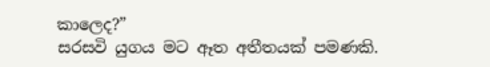කාලෙද?”
සරසවි යුගය මට ඈත අතීතයක් පමණකි.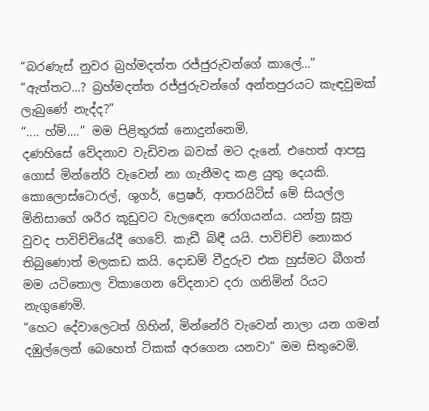“බරණැස් නුවර බ්‍රහ්මදත්ත රජ්ජුරුවන්ගේ කාලේ...”
“ඇත්තට...? බ්‍රහ්මදත්ත රජ්ජුරුවන්ගේ අන්තපුරයට කැඳවුමක් ලැබුණේ නැද්ද?”
“.... හ්ම්....” මම පිළිතුරක් නොදුන්නෙමි.
දණහිසේ වේදනාව වැඩිවන බවක් මට දැනේ. එහෙත් ආපසු ගොස් මින්නේරි වැවෙන් නා ගැනීමද කළ යුතු දෙයකි. කොලොස්ටොරල්, ශුගර්, ප්‍රෙෂර්, ආතරයිටිස් මේ සියල්ල මිනිසාගේ ශරීර කූඩුවට වැල‍ඳෙන රෝගයන්ය. යන්ත්‍ර සූත්‍ර වුවද පාවිච්චියේදී ගෙවේ. කැඩී බිඳී යයි. පාවිච්චි නොකර තිබුණොත් මලකඩ කයි. දොඩම් වීදුරුව එක හුස්මට බීගත් මම යටිතොල විකාගෙන වේදනාව දරා ගනිමින් රියට නැගුණෙමි.
“හෙට දේවාලෙටත් ගිහින්, මින්නේරි වැවෙන් නාලා යන ගමන් දඹුල්ලෙන් බෙහෙත් ටිකක් අරගෙන යනවා” මම සිතුවෙමි.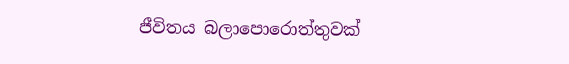ජීවිතය බලාපොරොත්තුවක්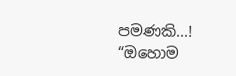පමණකි...!
“ඔහොම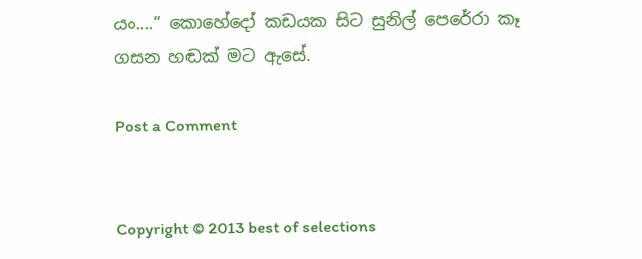යං....” කොහේදෝ කඩයක සිට සුනිල් පෙරේරා කෑ ගසන හඬක් මට අ‍ැසේ.

Post a Comment


Copyright © 2013 best of selections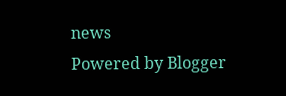news
Powered by Blogger